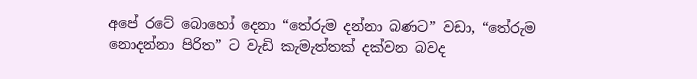අපේ රටේ බොහෝ දෙනා “තේරුම දන්නා බණට” වඩා, “තේරුම නොදන්නා පිරිත” ට වැඩි කැමැත්තක් දක්වන බවද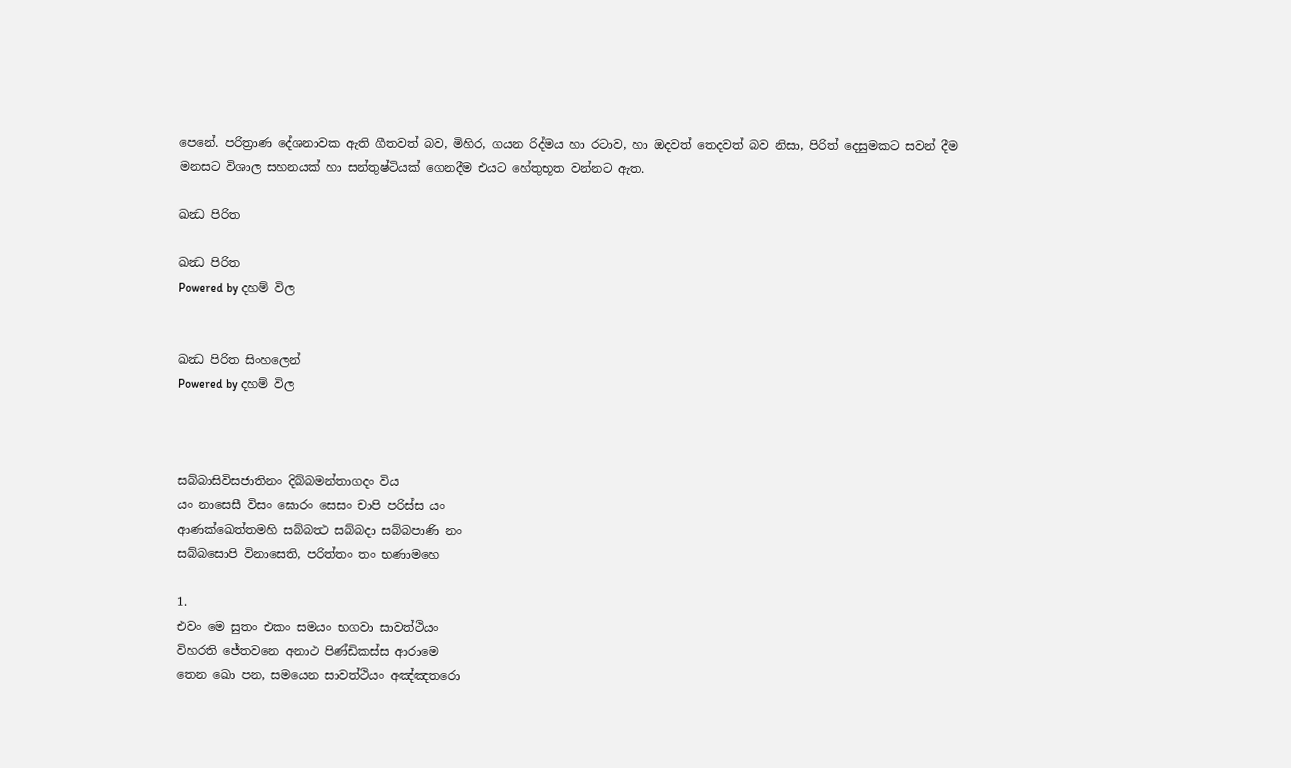පෙනේ. පරිත්‍රාණ දේශනාවක ඇති ගීතවත් බව, මිහිර, ගයන රිද්මය හා රටාව, හා ඔදවත් තෙදවත් බව නිසා, පිරිත් දෙසුමකට සවන් දීම මනසට විශාල සහනයක් හා සන්තුෂ්ටියක් ගෙනදීම එයට හේතුභූත වන්නට ඇත.

ඛන්‍ධ පිරිත

ඛන්‍ධ පිරිත
Powered by දහම් විල


ඛන්‍ධ පිරිත සිංහලෙන්
Powered by දහම් විල



සබ්බාසිවිසජාතිනං දිබ්බමන්තාගදං විය
යං නාසෙසී විසං ඝොරං සෙසං චාපි පරිස්ස යං
ආණක්ඛෙත්තමහි සබ්බත්‍ථ සබ්බදා සබ්බපාණි නං
සබ්බසොපි විනාසෙති, පරිත්තං තං භණාමහෙ

1.
එවං මෙ සුතං එකං සමයං භගවා සාවත්ථියං
විහරති ජේතවනෙ අනාථ පිණ්ඩිකස්ස ආරාමෙ
තෙන ඛො පන, සමයෙන සාවත්ථියං අඤ්ඤතරො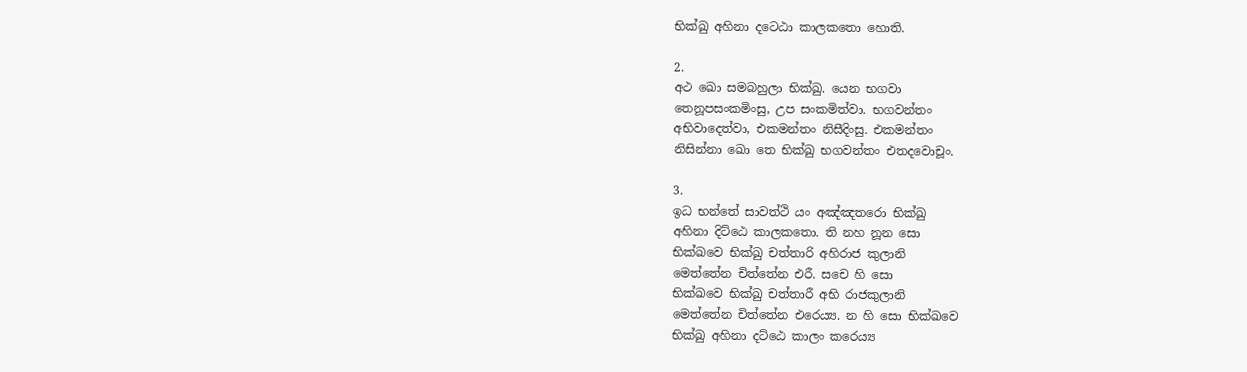භික්ඛු අහිනා දටෙඨා කාලකතො හොති.

2.
අථ ඛො සමබහුලා භික්ඛු. යෙන භගවා
තෙනූපසංකමිංසු, උප සංකමිත්වා. භගවන්තං
අභිවාදෙත්වා, එකමන්තං නිසීදිංසු. එකමන්තං
නිසින්නා ඛො තෙ භික්ඛු භගවන්තං එතදවොචූං.

3.
ඉධ භන්තේ සාවත්ථි යං අඤ්ඤතරො භික්ඛු
අහිනා දිට්ඨෙ කාලකතො. ති නහ නූන සො
භික්ඛවෙ භික්ඛු චත්තාරි අහිරාජ කුලානි
මෙත්තේන චිත්තේන එරී. සචෙ හි සො
භික්ඛවෙ භික්ඛු චත්තාරී අභි රාජකුලානි
මෙත්තේන චිත්තේන එරෙය්‍ය. න හි සො භික්ඛවෙ
භික්ඛු අහිනා දට්ඨෙ කාලං කරෙය්‍ය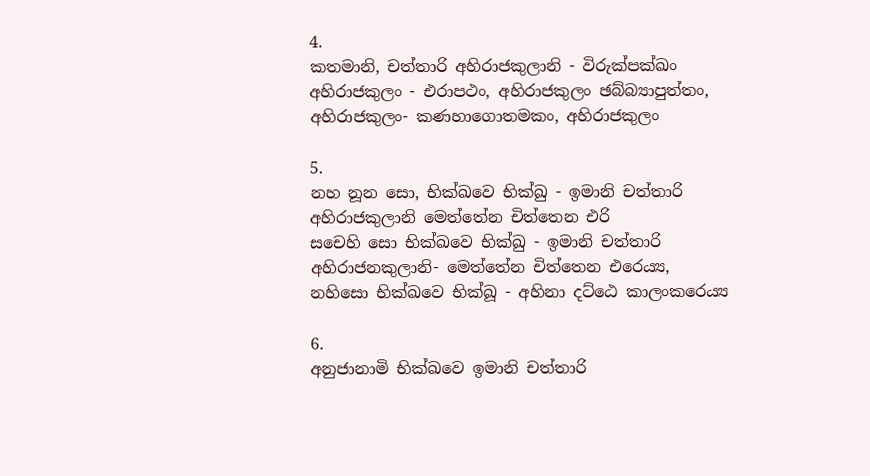4.
කතමානි, චත්තාරි අහිරාජකුලානි - විරුක්පක්ඛං
අහිරාජකුලං - එරාපථං, අහිරාජකුලං ඡබ්බ්‍යාපුත්තං,
අහිරාජකුලං- කණහාගොතමකං, අහිරාජකුලං

5.
නහ නූන සො, භික්ඛවෙ භික්ඛු - ඉමානි චත්තාරි
අහිරාජකුලානි මෙත්තේන චිත්තෙන එරි
සචෙහි සො භික්ඛවෙ භික්ඛු - ඉමානි චත්තාරි
අහිරාජනකුලානි- මෙත්තේන චිත්තෙන එරෙය්‍ය,
නහිසො භික්ඛවෙ භික්ඛූ - අහිනා දට්ඨෙ කාලංකරෙය්‍ය

6.
අනුජානාමි භික්ඛවෙ ඉමානි චත්තාරි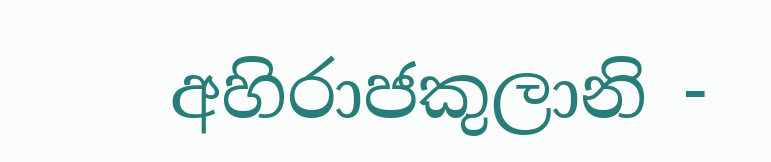අහිරාජකුලානි -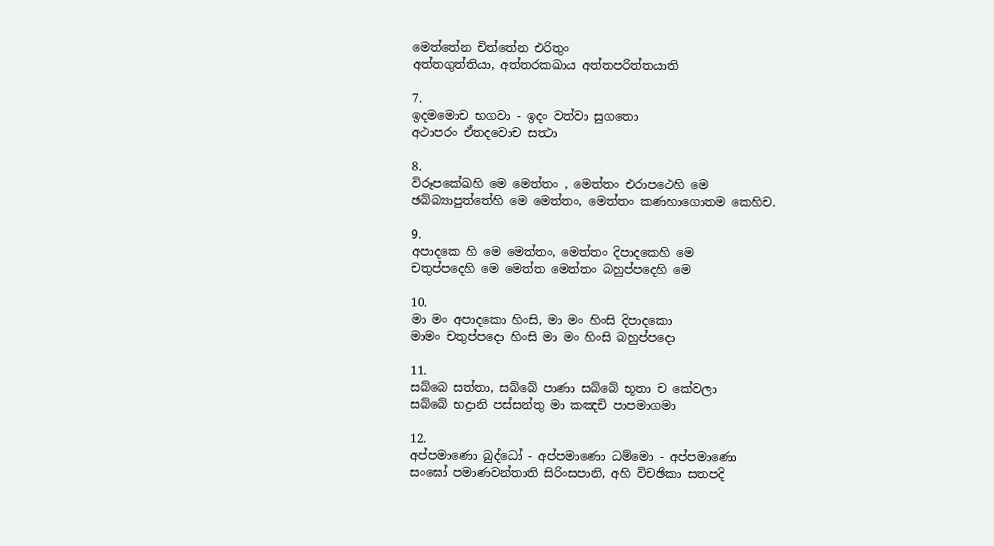මෙත්තේන චිත්තේන එරිතුං
අත්තගුත්තියා, අත්තරකඛාය අත්තපරිත්තයාති

7.
ඉදමමොච භගවා - ඉදං වත්වා සුගතො
අථාපරං ඒතදවොච සත්‍ථා

8.
විරූපකේඛහි මෙ මෙත්තං , මෙත්තං එරාපථෙහි මෙ
ඡබ්බ්‍යාපුත්තේහි මෙ මෙත්තං, මෙත්තං කණහාගොතම කෙහිච.

9.
අපාදකෙ හි මෙ මෙත්තං, මෙත්තං දිපාදකෙහි මෙ
චතුප්පදෙහි මෙ මෙත්ත මෙත්තං බහුප්පදෙහි මෙ

10.
මා මං අපාදකො හිංසි, මා මං හිංසි දිපාදකො
මාමං චතුප්පදො හිංසි මා මං හිංසි බහුප්පදො

11.
සබ්බෙ සත්තා, සබ්බේ පාණා සබ්බේ භූතා ච කේවලා
සබ්බේ භද්‍රානි පස්සන්තු මා කඤචි පාපමාගමා

12.
අප්පමාණො බුද්ධෝ - අප්පමාණො ධම්මො - අප්පමාණො
සංඝෝ පමාණවන්තාති සිරිංසපානි, අහි විචඡිකා සතපදි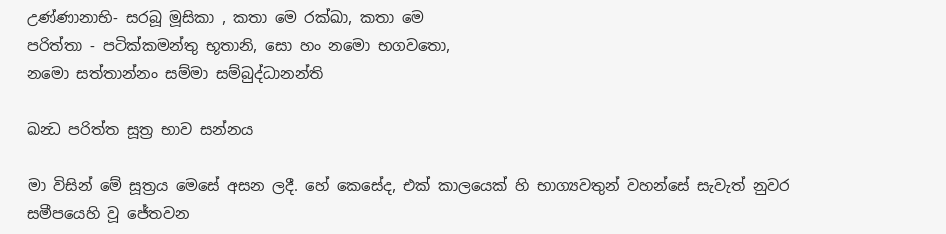උණ්ණානාභි- සරබූ මූසිකා , කතා මෙ රක්ඛා, කතා මෙ
පරිත්තා - පටික්කමන්තු භූතානි, සො හං නමො භගවතො,
නමො සත්තාන්නං සම්මා සම්බුද්ධානන්ති

ඛන්‍ධ පරිත්ත සූත්‍ර භාව සන්නය

මා විසින් මේ සූත්‍රය මෙසේ අසන ලදී. හේ කෙසේද, එක් කාලයෙක් හි භාග්‍යවතුන් වහන්සේ සැවැත් නුවර සමීපයෙහි වූ ජේතවන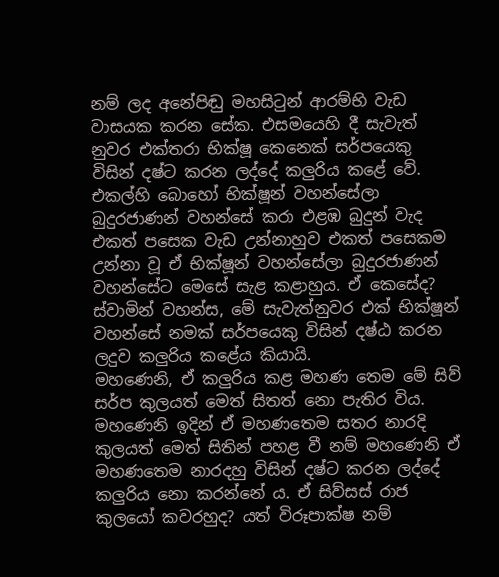නම් ලද අනේපිඬු මහසිටුන් ආරම්භි වැඩ වාසයක කරන සේක. එසමයෙහි දී සැවැත් නුවර එක්තරා භික්ෂූ කෙනෙක් සර්පයෙකු විසින් දෂ්ට කරන ලද්දේ කලුරිය කළේ වේ.
එකල්හි බොහෝ භික්ෂූන් වහන්සේලා බුදුරජාණන් වහන්සේ කරා එළඹ බුදුන් වැද එකත් පසෙක වැඩ උන්නාහුව එකත් පසෙකම උන්නා වූ ඒ භික්ෂූන් වහන්සේලා බුදුරජාණන් වහන්සේට මෙසේ සැළ කළාහුය. ඒ කෙසේද? ස්වාමින් වහන්ස, මේ සැවැත්නුවර එක් භික්ෂූන් වහන්සේ නමක් සර්පයෙකු විසින් දෂ්ඨ කරන ලදුව කලුරිය කළේය කියායි.
මහණෙනි, ඒ කලුරිය කළ මහණ තෙම මේ සිව් සර්ප කුලයත් මෙත් සිතත් නො පැතිර විය. මහණෙනි ඉදින් ඒ මහණතෙම සතර නාරදි කුලයත් මෙත් සිතින් පහළ වී නම් මහණෙනි ඒ මහණතෙම නාරදහු විසින් දෂ්ට කරන ලද්දේ කලුරිය නො කරන්නේ ය. ඒ සිව්සස් රාජ කුලයෝ කවරහුද? යත් විරූපාක්ෂ නම්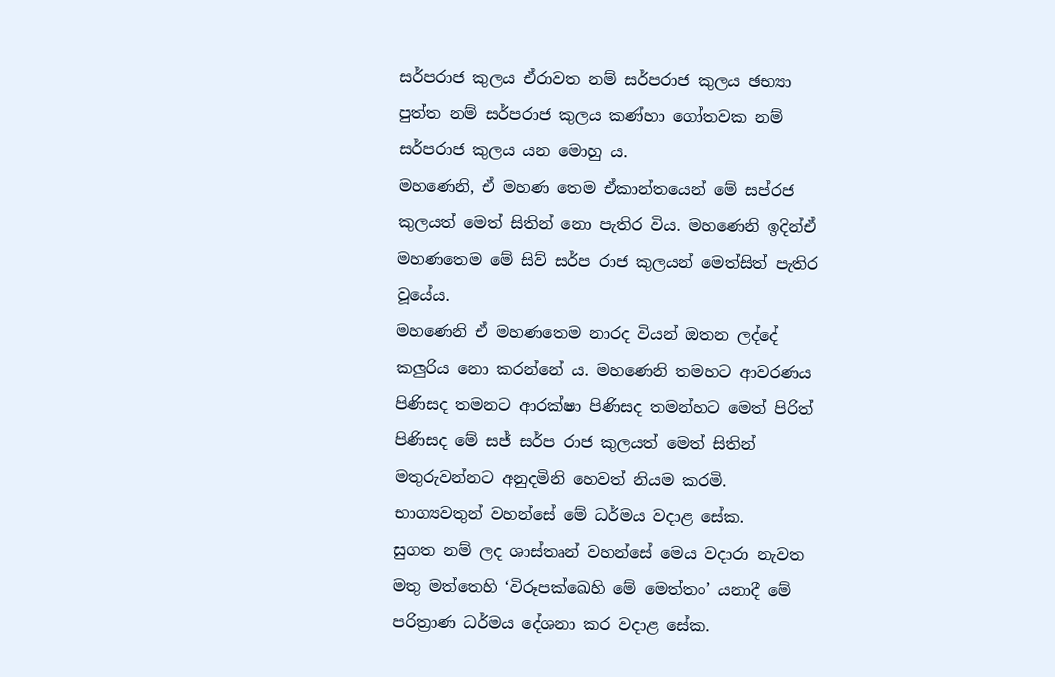සර්පරාජ කුලය ඒරාවත නම් සර්පරාජ කුලය ඡභ්‍යා පුත්ත නම් සර්පරාජ කුලය කණ්හා ගෝතවක නම් සර්පරාජ කුලය යන මොහු ය.
මහණෙනි, ඒ මහණ තෙම ඒකාන්තයෙන් මේ සප්රජ කුලයත් මෙත් සිතින් නො පැතිර විය. මහණෙනි ඉදින්ඒ මහණතෙම මේ සිව් සර්ප රාජ කුලයන් මෙත්සිත් පැතිර වූයේය.
මහණෙනි ඒ මහණතෙම නාරද වියන් ඔතන ලද්දේ කලුරිය නො කරන්නේ ය. මහණෙනි තමහට ආවරණය පිණිසද තමනට ආරක්ෂා පිණිසද තමන්හට මෙත් පිරිත් පිණිසද මේ සජ් සර්ප රාජ කුලයත් මෙත් සිතින් මතුරුවන්නට අනුදමිනි හෙවත් නියම කරමි. භාග්‍යවතුන් වහන්සේ මේ ධර්මය වදාළ සේක.
සුගත නම් ලද ශාස්තෘන් වහන්සේ මෙය වදාරා නැවත මතු මත්තෙහි ‘විරූපක්ඛෙහි මේ මෙත්තං’ යනාදී මේ පරිත්‍රාණ ධර්මය දේශනා කර වදාළ සේක.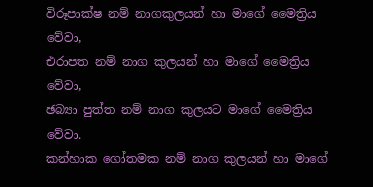විරූපාක්ෂ නම් නාගකුලයන් හා මාගේ මෛත්‍රිය වේවා,
එරාපත නම් නාග කුලයන් හා මාගේ මෛත්‍රිය වේවා,
ඡබ්‍යා පුත්ත නම් නාග කුලයට මාගේ මෛත්‍රිය වේවා.
කන්හාක ගෝතමක නම් නාග කුලයන් හා මාගේ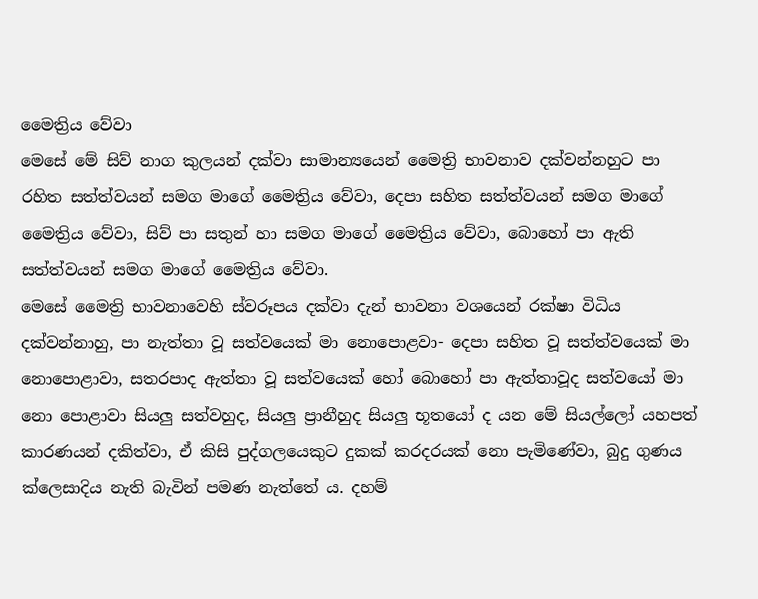මෛත්‍රිය වේවා
මෙසේ මේ සිව් නාග කුලයන් දක්වා සාමාන්‍යයෙන් මෛත්‍රි භාවනාව දක්වන්නහුට පා රහිත සත්ත්වයන් සමග මාගේ මෛත්‍රිය වේවා, දෙපා සහිත සත්ත්වයන් සමග මාගේ මෛත්‍රිය වේවා, සිව් පා සතුන් හා සමග මාගේ මෛත්‍රිය වේවා, බොහෝ පා ඇති සත්ත්වයන් සමග මාගේ මෛත්‍රිය වේවා.
මෙසේ මෛත්‍රි භාවනාවෙහි ස්වරූපය දක්වා දැන් භාවනා වශයෙන් රක්ෂා විධිය දක්වන්නාහු, පා නැත්තා වූ සත්වයෙක් මා නොපොළවා- දෙපා සහිත වූ සත්ත්වයෙක් මා නොපොළාවා, සතරපාද ඇත්තා වූ සත්වයෙක් හෝ බොහෝ පා ඇත්තාවූද සත්වයෝ මා නො පොළාවා සියලු සත්වහුද, සියලු ප්‍රානීහුද සියලු භූතයෝ ද යන මේ සියල්ලෝ යහපත් කාරණයන් දකිත්වා, ඒ කිසි පුද්ගලයෙකුට දුකක් කරදරයක් නො පැමිණේවා, බුදු ගුණය ක්ලෙසාදිය නැති බැවින් පමණ නැත්තේ ය. දහම්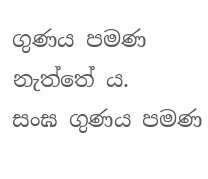ගුණය පමණ නැත්තේ ය.
සංඝ ගුණය පමණ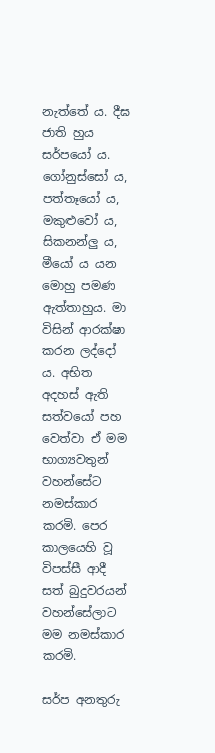නැත්තේ ය. දීඝ ජාති හුය සර්පයෝ ය. ගෝනුස්සෝ ය, පත්තෑයෝ ය, මකුළුවෝ ය, සිකනන්ලු ය, මීයෝ ය යන මොහු පමණ ඇත්තාහුය. මා විසින් ආරක්ෂා කරන ලද්දෝ ය. අභිත අදහස් ඇති සත්වයෝ පහ වෙත්වා ඒ මම භාග්‍යවතුන් වහන්සේට නමස්කාර කරමි. පෙර කාලයෙහි වූ විපස්සී ආදී සත් බුදුවරයන් වහන්සේලාට මම නමස්කාර කරමි.

සර්ප අනතුරු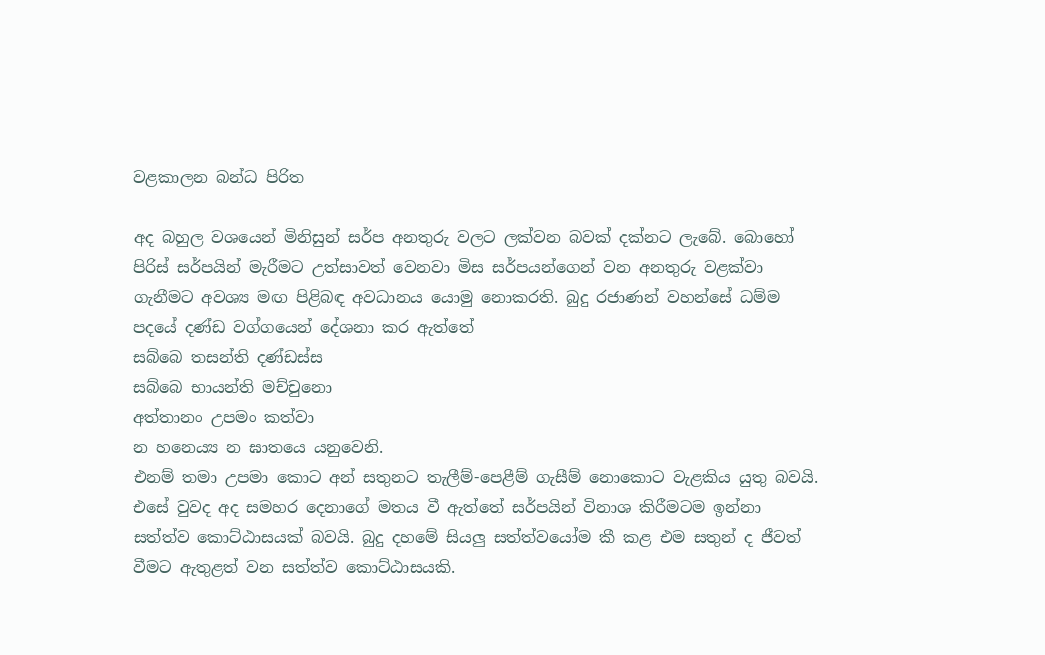වළකාලන බන්ධ පිරිත

අද බහුල වශයෙන් මිනිසුන් සර්ප අනතුරු වලට ලක්වන බවක් දක්නට ලැබේ. බොහෝ පිරිස් සර්පයින් මැරීමට උත්සාවත් වෙනවා මිස සර්පයන්ගෙන් වන අනතුරු වළක්වා ගැනීමට අවශ්‍ය මඟ පිළිබඳ අවධානය යොමු නොකරති. බුදු රජාණන් වහන්සේ ධම්ම පදයේ දණ්ඩ වග්ගයෙන් දේශනා කර ඇත්තේ
සබ්බෙ තසන්ති දණ්ඩස්ස
සබ්බෙ භායන්ති මච්චුනො
අත්තානං උපමං කත්වා
න හනෙය්‍ය න ඝාතයෙ යනුවෙනි.
එනම් තමා උපමා කොට අන් සතුනට තැලීම්-පෙළීම් ගැසීම් නොකොට වැළකිය යුතු බවයි. එසේ වුවද අද සමහර දෙනාගේ මතය වී ඇත්තේ සර්පයින් විනාශ කිරීමටම ඉන්නා සත්ත්ව කොට්ඨාසයක් බවයි. බුදු දහමේ සියලු සත්ත්වයෝම කී කළ එම සතුන් ද ජීවත් වීමට ඇතුළත් වන සත්ත්ව කොට්ඨාසයකි.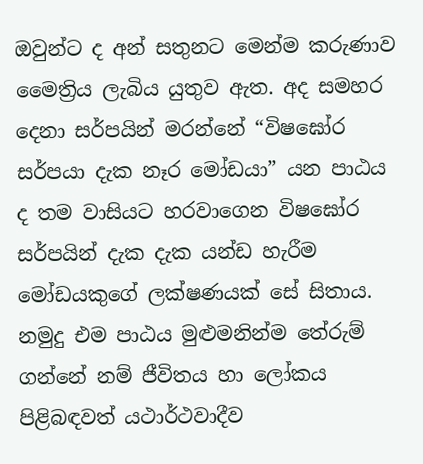ඔවුන්ට ද අන් සතුනට මෙන්ම කරුණාව මෛත්‍රිය ලැබිය යුතුව ඇත. අද සමහර දෙනා සර්පයින් මරන්නේ “විෂඝෝර සර්පයා දැක නෑර මෝඩයා” යන පාඨය ද තම වාසියට හරවාගෙන විෂඝෝර සර්පයින් දැක දැක යන්ඩ හැරීම මෝඩයකුගේ ලක්ෂණයක් සේ සිතාය.
නමුදු එම පාඨය මුළුමනින්ම තේරුම් ගන්නේ නම් ජීවිතය හා ලෝකය පිළිබඳවත් යථාර්ථවාදීව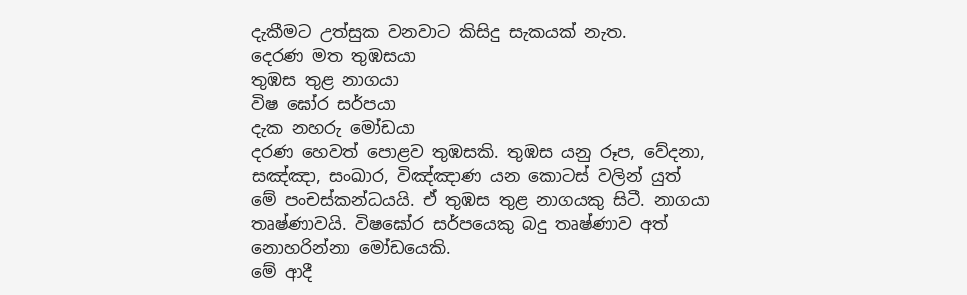දැකීමට උත්සුක වනවාට කිසිදු සැකයක් නැත.
දෙරණ මත තුඹසයා
තුඹස තුළ නාගයා
විෂ ඝෝර සර්පයා
දැක නහරු මෝඩයා
දරණ හෙවත් පොළව තුඹසකි. තුඹස යනු රූප, වේදනා, සඤ්ඤා, සංඛාර, විඤ්ඤාණ යන කොටස් වලින් යුත් මේ පංචස්කන්ධයයි. ඒ තුඹස තුළ නාගයකු සිටී. නාගයා තෘෂ්ණාවයි. විෂඝෝර සර්පයෙකු බදු තෘෂ්ණාව අත් නොහරින්නා මෝඩයෙකි.
මේ ආදී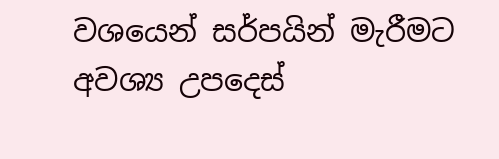වශයෙන් සර්පයින් මැරීමට අවශ්‍ය උපදෙස්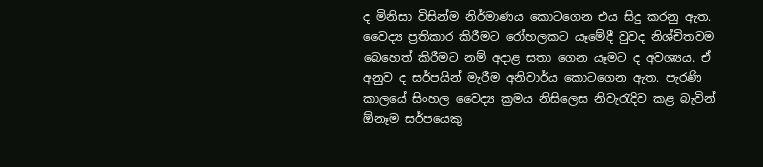ද මිනිසා විසින්ම නිර්මාණය කොටගෙන එය සිදු කරනු ඇත. වෛද්‍ය ප්‍රතිකාර කිරීමට රෝහලකට යෑමේදී වුවද නිශ්චිතවම බෙහෙත් කිරීමට නම් අදාළ සතා ගෙන යෑමට ද අවශ්‍යය. ඒ අනුව ද සර්පයින් මැරීම අනිවාර්ය කොටගෙන ඇත. පැරණි කාලයේ සිංහල වෛද්‍ය ක්‍රමය නිසිලෙස නිවැරැදිව කළ බැවින් ඕනෑම සර්පයෙකු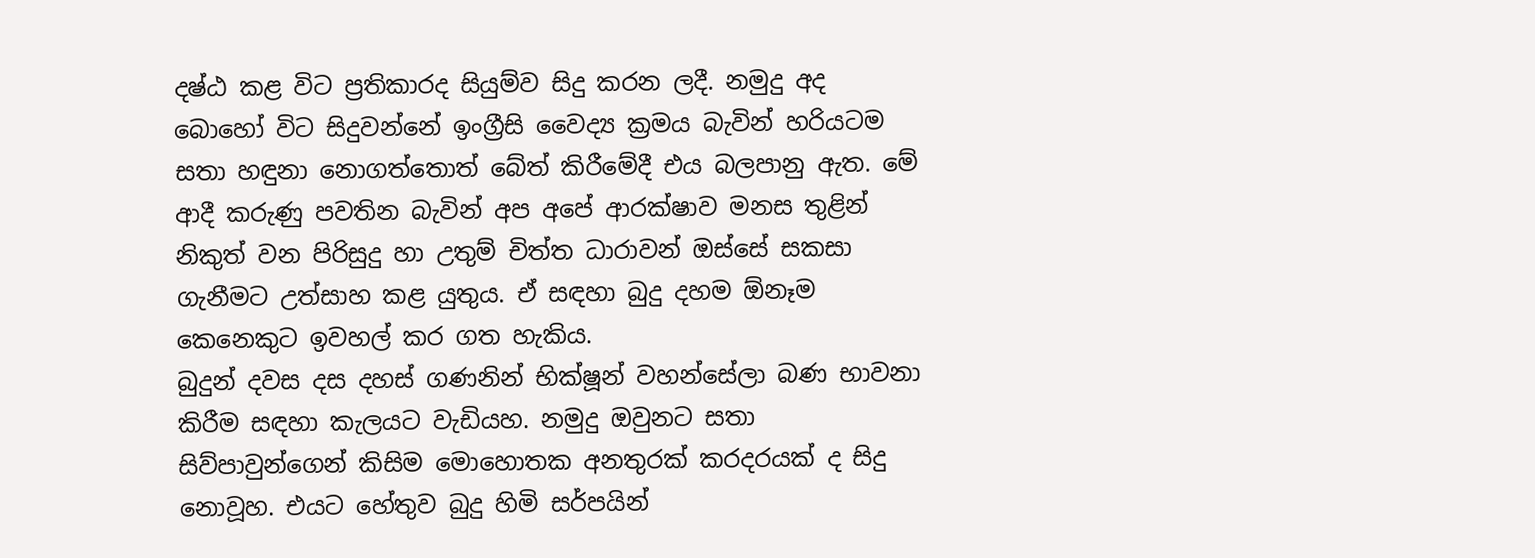දෂ්ඨ කළ විට ප්‍රතිකාරද සියුම්ව සිදු කරන ලදී. නමුදු අද බොහෝ විට සිදුවන්නේ ඉංග්‍රීසි වෛද්‍ය ක්‍රමය බැවින් හරියටම සතා හඳුනා නොගත්තොත් බේත් කිරීමේදී එය බලපානු ඇත. මේ ආදී කරුණු පවතින බැවින් අප අපේ ආරක්ෂාව මනස තුළින් නිකුත් වන පිරිසුදු හා උතුම් චිත්ත ධාරාවන් ඔස්සේ සකසා ගැනීමට උත්සාහ කළ යුතුය. ඒ සඳහා බුදු දහම ඕනෑම කෙනෙකුට ඉවහල් කර ගත හැකිය.
බුදුන් දවස දස දහස් ගණනින් භික්ෂූන් වහන්සේලා බණ භාවනා කිරීම සඳහා කැලයට වැඩියහ. නමුදු ඔවුනට සතා සිව්පාවුන්ගෙන් කිසිම මොහොතක අනතුරක් කරදරයක් ද සිදු නොවූහ. එයට හේතුව බුදු හිමි සර්පයින්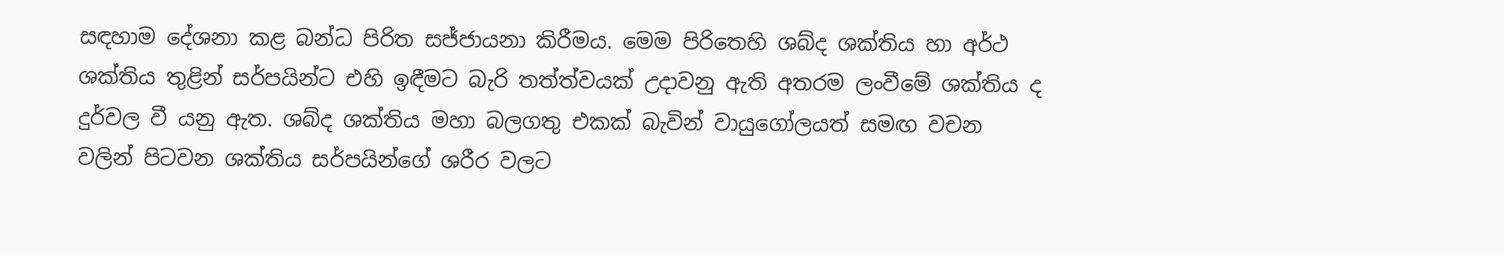සඳහාම දේශනා කළ බන්ධ පිරිත සජ්ජායනා කිරීමය. මෙම පිරිතෙහි ශබ්ද ශක්තිය හා අර්ථ ශක්තිය තුළින් සර්පයින්ට එහි ඉඳීමට බැරි තත්ත්වයක් උදාවනු ඇති අතරම ලංවීමේ ශක්තිය ද දුර්වල වී යනු ඇත. ශබ්ද ශක්තිය මහා බලගතු එකක් බැවින් වායුගෝලයත් සමඟ වචන වලින් පිටවන ශක්තිය සර්පයින්ගේ ශරීර වලට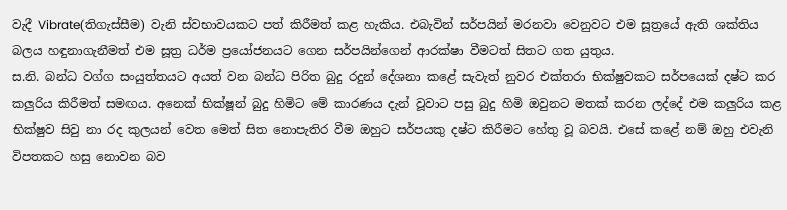වැදී Vibrate(තිගැස්සීම) වැනි ස්වභාවයකට පත් කිරීමත් කළ හැකිය. එබැවින් සර්පයින් මරනවා වෙනුවට එම සූත්‍රයේ ඇති ශක්තිය බලය හඳුනාගැනීමත් එම සූත්‍ර ධර්ම ප්‍රයෝජනයට ගෙන සර්පයින්ගෙන් ආරක්ෂා වීමටත් සිතට ගත යුතුය.
ස.නි. බන්ධ වග්ග සංයුත්තයට අයත් වන බන්ධ පිරිත බුදු රදුන් දේශනා කළේ සැවැත් නුවර එක්තරා භික්ෂුවකට සර්පයෙක් දෂ්ට කර කලුරිය කිරීමත් සමඟය. අනෙක් භික්ෂූන් බුදු හිමිට මේ කාරණය දැන් වූවාට පසු බුදු හිමි ඔවුනට මතක් කරන ලද්දේ එම කලුරිය කළ භික්ෂුව සිවු නා රද කුලයන් වෙත මෙත් සිත නොපැතිර වීම ඔහුට සර්පයකු දෂ්ට කිරීමට හේතු වූ බවයි. එසේ කළේ නම් ඔහු එවැනි විපතකට හසු නොවන බව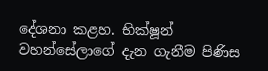දේශනා කළහ. භික්ෂූන් වහන්සේලාගේ දැන ගැනීම පිණිස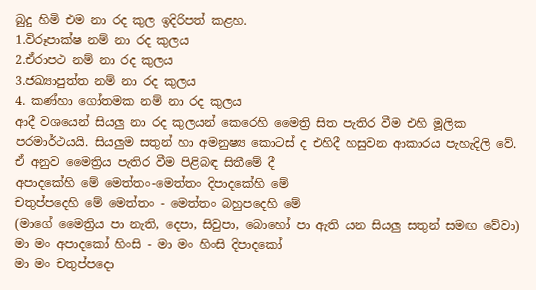බුදු හිමි එම නා රද කුල ඉදිරිපත් කළහ.
1.විරූපාක්ෂ නම් නා රද කුලය
2.ඒරාපථ නම් නා රද කුලය
3.ජඛ්‍යාපුත්ත නම් නා රද කුලය
4. කණ්හා ගෝතමක නම් නා රද කුලය
ආදී වශයෙන් සියලු නා රද කුලයන් කෙරෙහි මෛත්‍රි සිත පැතිර වීම එහි මූලික පරමාර්ථයයි. සියලුම සතුන් හා අමනුෂ්‍ය කොටස් ද එහිදී හසුවන ආකාරය පැහැදිලි වේ. ඒ අනුව මෛත්‍රිය පැතිර වීම පිළිබඳ සිතීමේ දී
අපාදකේහි මේ මෙත්තං-මෙත්තං දිපාදකේහි මේ
චතුප්පදෙහි මේ මෙත්තං - මෙත්තං බහුපදෙහි මේ
(මාගේ මෛත්‍රිය පා නැති, දෙපා, සිවුපා, බොහෝ පා ඇති යන සියලු සතුන් සමඟ වේවා)
මා මං අපාදකෝ හිංසි - මා මං හිංසි දිපාදකෝ
මා මං චතුප්පදො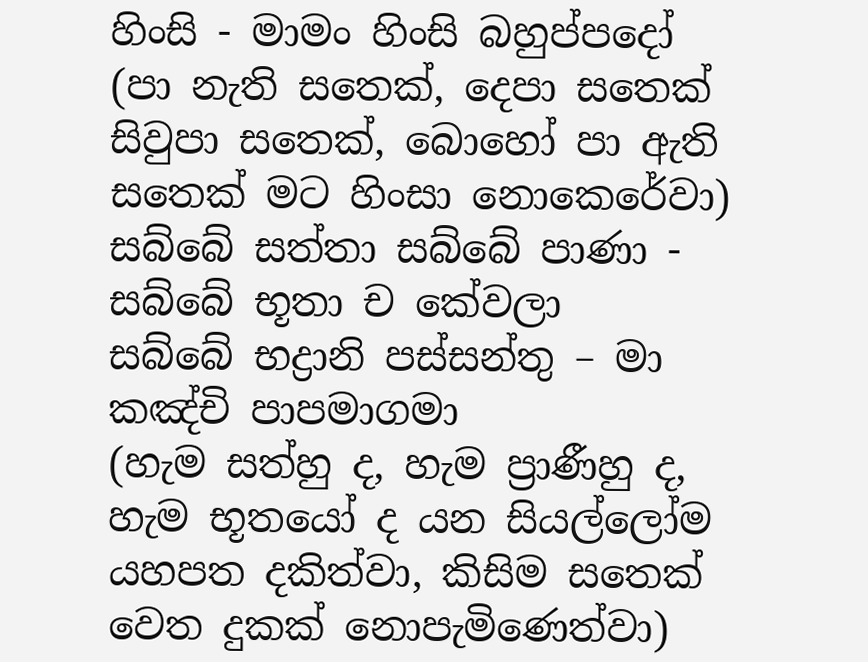හිංසි - මාමං හිංසි බහුප්පදෝ
(පා නැති සතෙක්, දෙපා සතෙක් සිවුපා සතෙක්, බොහෝ පා ඇති සතෙක් මට හිංසා නොකෙරේවා)
සබ්බේ සත්තා සබ්බේ පාණා - සබ්බේ භූතා ච කේවලා
සබ්බේ භද්‍රානි පස්සන්තු – මා කඤ්චි පාපමාගමා
(හැම සත්හු ද, හැම ප්‍රාණීහු ද, හැම භූතයෝ ද යන සියල්ලෝම යහපත දකිත්වා, කිසිම සතෙක් වෙත දුකක් නොපැමිණෙත්වා)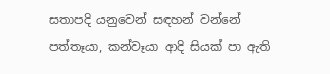සතාපදි යනුවෙන් සඳහන් වන්නේ පත්තෑයා, කන්වෑයා ආදි සියක් පා ඇති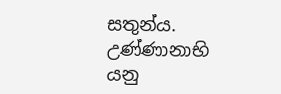සතුන්ය. උණ්ණානාභි යනු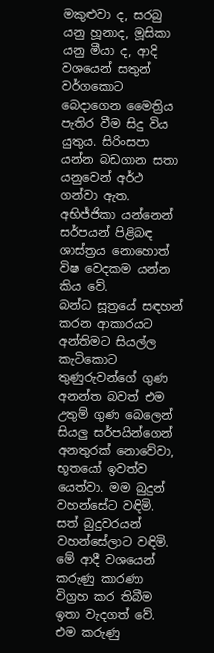මකුළුවා ද, සරබු යනු හූනාද, මූසිකා යනු මීයා ද, ආදි වශයෙන් සතුන් වර්ගකොට බෙදාගෙන මෛත්‍රිය පැතිර වීම සිදු විය යුතුය. සිරිංසපා යන්න බඩගාන සතා යනුවෙන් අර්ථ ගන්වා ඇත. අභිජ්ජිකා යන්නෙන් සර්පයන් පිළිබඳ ශාස්ත්‍රය නොහොත් විෂ වෙදකම යන්න කිය වේ.
බන්ධ සූත්‍රයේ සඳහන් කරන ආකාරයට අන්තිමට සියල්ල කැටිකොට තුණුරුවන්ගේ ගුණ අනන්ත බවත් එම උතුම් ගුණ බෙලෙන් සියලු සර්පයින්ගෙන් අනතුරක් නොවේවා, භූතයෝ ඉවත්ව යෙත්වා. මම බුදුන් වහන්සේට වඳිමි. සත් බුදුවරයන් වහන්සේලාට වඳිමි. මේ ආදී වශයෙන් කරුණු කාරණා විග්‍රහ කර තිබීම ඉතා වැදගත් වේ.
එම කරුණු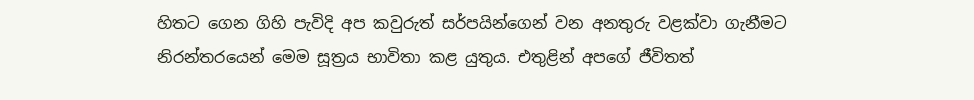හිතට ගෙන ගිහි පැවිදි අප කවුරුත් සර්පයින්ගෙන් වන අනතුරු වළක්වා ගැනීමට නිරන්තරයෙන් මෙම සූත්‍රය භාවිතා කළ යුතුය. එතුළින් අපගේ ජීවිතත්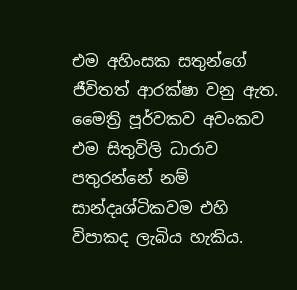එම අහිංසක සතුන්ගේ ජීවිතත් ආරක්ෂා වනු ඇත. මෛත්‍රි පූර්වකව අවංකව එම සිතුවිලි ධාරාව පතුරන්නේ නම් සාන්දෘශ්ටිකවම එහි විපාකද ලැබිය හැකිය.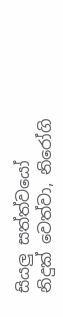සියලු සත්ත්වයෝ නිදුක් වෙත්වා, නිරෝගි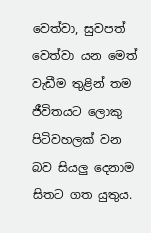වෙත්වා, සුවපත් වෙත්වා යන මෙත් වැඩීම තුළින් තම ජීවිතයට ලොකු පිටිවහලක් වන බව සියලු දෙනාම සිතට ගත යුතුය.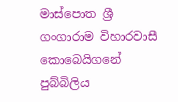මාස්පොත ශ්‍රී ගංගාරාම විහාරවාසී
කොබෙයිගනේ පුබ්බිලිය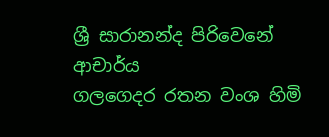ශ්‍රී සාරානන්ද පිරිවෙනේ ආචාර්ය
ගලගෙදර රතන වංශ හිමි